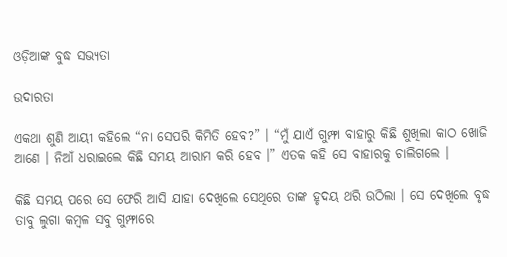ଓଡ଼ିଆଙ୍କ ବୁଦ୍ଧ ସଭ୍ୟତା

ଉଦାରତା

ଏକଥା ଶୁଣି ଆୟୀ କହିଲେ “ନା ସେପରି କିମିତି ହେବ?” । “ମୁଁ ଯାଏଁ ଗୁମ୍ଫା ବାହାରୁ କିଛି ଶୁଖିଲା କାଠ ଖୋଜି ଆଣେ । ନିଆଁ ଧରାଇଲେ କିଛି ସମୟ ଆରାମ କରି ହେବ ।” ଏତକ କହି ସେ ବାହାରକୁ ଚାଲିଗଲେ ।

କିଛି ସମୟ ପରେ ସେ ଫେରି ଆସି ଯାହା ଦେଖିଲେ ସେଥିରେ ତାଙ୍କ ହୃଦୟ ଥରି ଉଠିଲା । ସେ ଦେଖିଲେ ବୃଦ୍ଧ ତାବୁ ଲୁଗା କମ୍ବଳ ସବୁ ଗୁମ୍ଫାରେ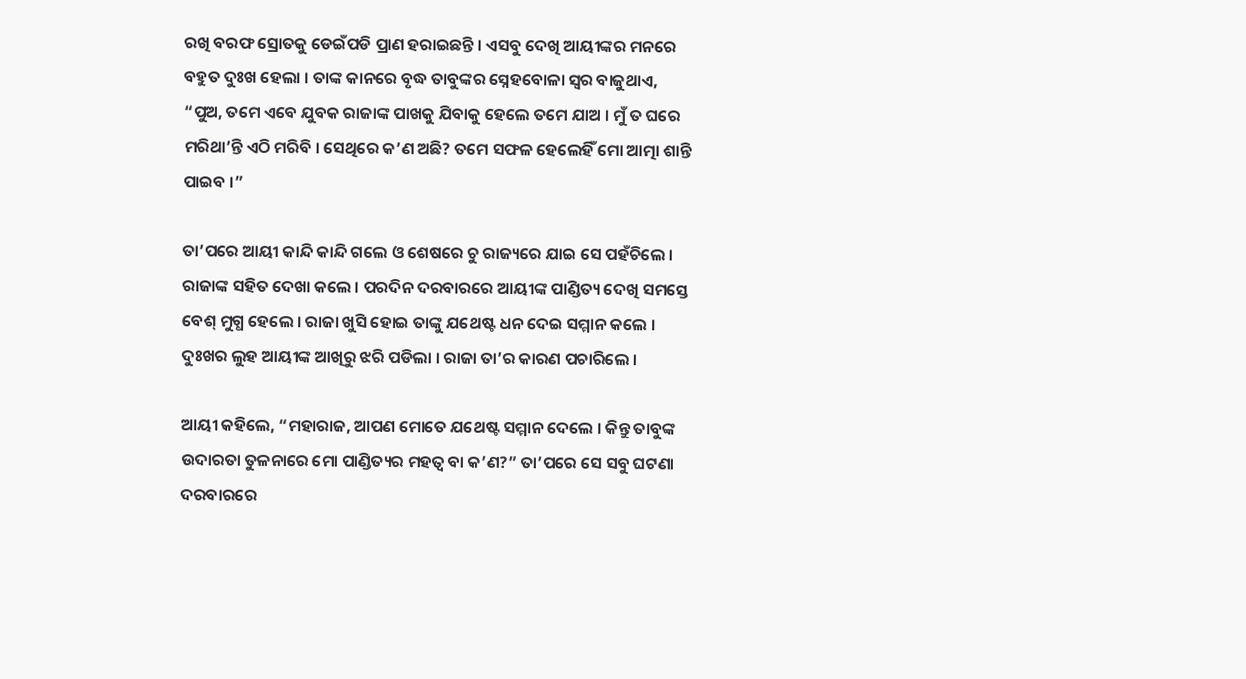ରଖି ବରଫ ସ୍ରୋତକୁ ଡେଇଁପଡି ପ୍ରାଣ ହରାଇଛନ୍ତି । ଏସବୁ ଦେଖି ଆୟୀଙ୍କର ମନରେ ବହୁତ ଦୁଃଖ ହେଲା । ତାଙ୍କ କାନରେ ବୃଦ୍ଧ ତାବୁଙ୍କର ସ୍ନେହବୋଳା ସ୍ୱର ବାଜୁଥାଏ, “ପୁଅ, ତମେ ଏବେ ଯୁବକ ରାଜାଙ୍କ ପାଖକୁ ଯିବାକୁ ହେଲେ ତମେ ଯାଅ । ମୁଁ ତ ଘରେ ମରିଥା’ନ୍ତି ଏଠି ମରିବି । ସେଥିରେ କ’ଣ ଅଛି? ତମେ ସଫଳ ହେଲେହିଁ ମୋ ଆତ୍ମା ଶାନ୍ତି ପାଇବ ।”

ତା’ପରେ ଆୟୀ କାନ୍ଦି କାନ୍ଦି ଗଲେ ଓ ଶେଷରେ ଚୁ ରାଜ୍ୟରେ ଯାଇ ସେ ପହଁଚିଲେ । ରାଜାଙ୍କ ସହିତ ଦେଖା କଲେ । ପରଦିନ ଦରବାରରେ ଆୟୀଙ୍କ ପାଣ୍ଡିତ୍ୟ ଦେଖି ସମସ୍ତେ ବେଶ୍ ମୁଗ୍ଧ ହେଲେ । ରାଜା ଖୁସି ହୋଇ ତାଙ୍କୁ ଯଥେଷ୍ଟ ଧନ ଦେଇ ସମ୍ମାନ କଲେ । ଦୁଃଖର ଲୁହ ଆୟୀଙ୍କ ଆଖିରୁ ଝରି ପଡିଲା । ରାଜା ତା’ର କାରଣ ପଚାରିଲେ ।

ଆୟୀ କହିଲେ, “ମହାରାଜ, ଆପଣ ମୋତେ ଯଥେଷ୍ଟ ସମ୍ମାନ ଦେଲେ । କିନ୍ତୁ ତାବୁଙ୍କ ଉଦାରତା ତୁଳନାରେ ମୋ ପାଣ୍ଡିତ୍ୟର ମହତ୍ୱ ବା କ’ଣ?” ତା’ପରେ ସେ ସବୁ ଘଟଣା ଦରବାରରେ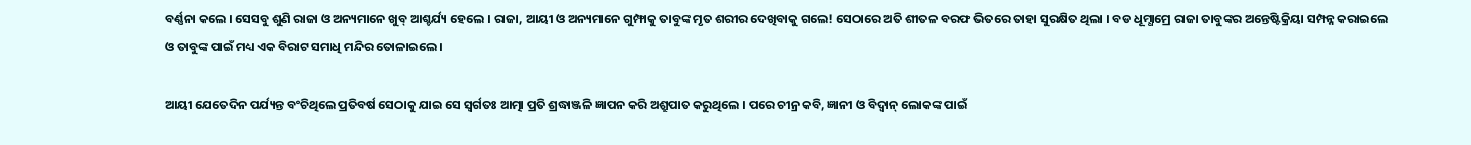ବର୍ଣ୍ଣନା କଲେ । ସେସବୁ ଶୁଣି ରାଜା ଓ ଅନ୍ୟମାନେ ଖୁବ୍ ଆଶ୍ଚର୍ଯ୍ୟ ହେଲେ । ରାଜା, ଆୟୀ ଓ ଅନ୍ୟମାନେ ଗୁମ୍ଫାକୁ ତାବୁଙ୍କ ମୃତ ଶରୀର ଦେଖିବାକୁ ଗଲେ! ସେଠାରେ ଅତି ଶୀତଳ ବରଫ ଭିତରେ ତାହା ସୁରକ୍ଷିତ ଥିଲା । ବଡ ଧୂମ୍ଧାମ୍ରେ ରାଜା ତାବୁଙ୍କର ଅନ୍ତେଷ୍ଟିକ୍ରିୟା ସମ୍ପନ୍ନ କରାଇଲେ ଓ ତାବୁଙ୍କ ପାଇଁ ମଧ୍ୟ ଏକ ବିରାଟ ସମାଧି ମନ୍ଦିର ତୋଳାଇଲେ ।

ଆୟୀ ଯେତେଦିନ ପର୍ଯ୍ୟନ୍ତ ବଂଚିଥିଲେ ପ୍ରତିବର୍ଷ ସେଠାକୁ ଯାଇ ସେ ସ୍ୱର୍ଗତଃ ଆତ୍ମା ପ୍ରତି ଶ୍ରଦ୍ଧାଞ୍ଜଳି ଜ୍ଞାପନ କରି ଅଶ୍ରୁପାତ କରୁଥିଲେ । ପରେ ଚୀନ୍ର କବି, ଜ୍ଞାନୀ ଓ ବିଦ୍ୱାନ୍ ଲୋକଙ୍କ ପାଇଁ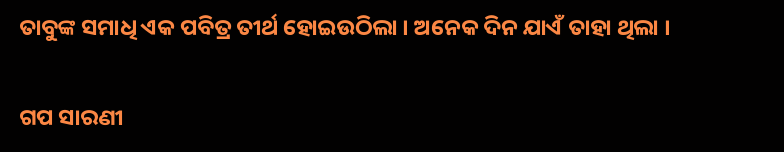ତାବୁଙ୍କ ସମାଧି ଏକ ପବିତ୍ର ତୀର୍ଥ ହୋଇଉଠିଲା । ଅନେକ ଦିନ ଯାଏଁ ତାହା ଥିଲା ।


ଗପ ସାରଣୀ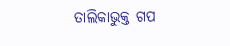ତାଲିକାଭୁକ୍ତ ଗପ